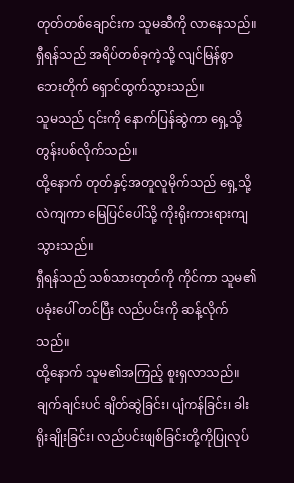တုတ်တစ်ချောင်းက သူမဆီကို လာနေသည်။
ရှီရန်သည် အရိပ်တစ်ခုကဲ့သို့ လျင်မြန်စွာ ဘေးတိုက် ရှောင်ထွက်သွားသည်။
သူမသည် ၎င်းကို နောက်ပြန်ဆွဲကာ ရှေ့သို့တွန်းပစ်လိုက်သည်။
ထို့နောက် တုတ်နှင့်အတူလူမိုက်သည် ရှေ့သို့ လဲကျကာ မြေပြင်ပေါ်သို့ ကိုးရိုးကားရားကျသွားသည်။
ရှီရန်သည် သစ်သားတုတ်ကို ကိုင်ကာ သူမ၏ပခုံးပေါ် တင်ပြီး လည်ပင်းကို ဆန့်လိုက်သည်။
ထို့နောက် သူမ၏အကြည့် စူးရှလာသည်။
ချက်ချင်းပင် ချိတ်ဆွဲခြင်း၊ ပျံကန်ခြင်း၊ ခါးရိုးချိုးခြင်း၊ လည်ပင်းဖျစ်ခြင်းတို့ကိုပြုလုပ်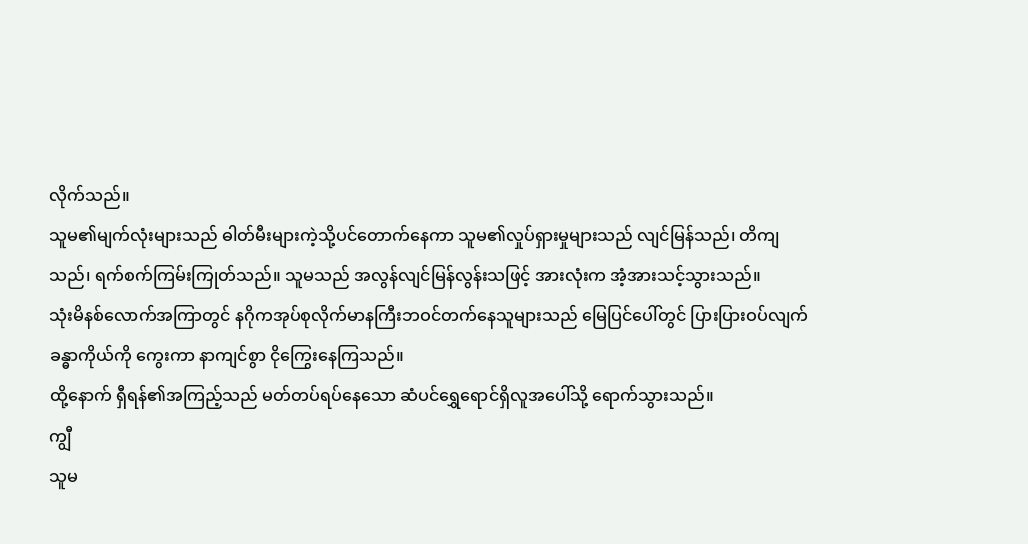လိုက်သည်။
သူမ၏မျက်လုံးများသည် ဓါတ်မီးများကဲ့သို့ပင်တောက်နေကာ သူမ၏လှုပ်ရှားမှုများသည် လျင်မြန်သည်၊ တိကျသည်၊ ရက်စက်ကြမ်းကြုတ်သည်။ သူမသည် အလွန်လျင်မြန်လွန်းသဖြင့် အားလုံးက အံ့အားသင့်သွားသည်။
သုံးမိနစ်လောက်အကြာတွင် နဂိုကအုပ်စုလိုက်မာနကြီးဘဝင်တက်နေသူများသည် မြေပြင်ပေါ်တွင် ပြားပြားဝပ်လျက် ခန္ဓာကိုယ်ကို ကွေးကာ နာကျင်စွာ ငိုကြွေးနေကြသည်။
ထို့နောက် ရှီရန်၏အကြည့်သည် မတ်တပ်ရပ်နေသော ဆံပင်ရွှေရောင်ရှိလူအပေါ်သို့ ရောက်သွားသည်။
ကျွီ
သူမ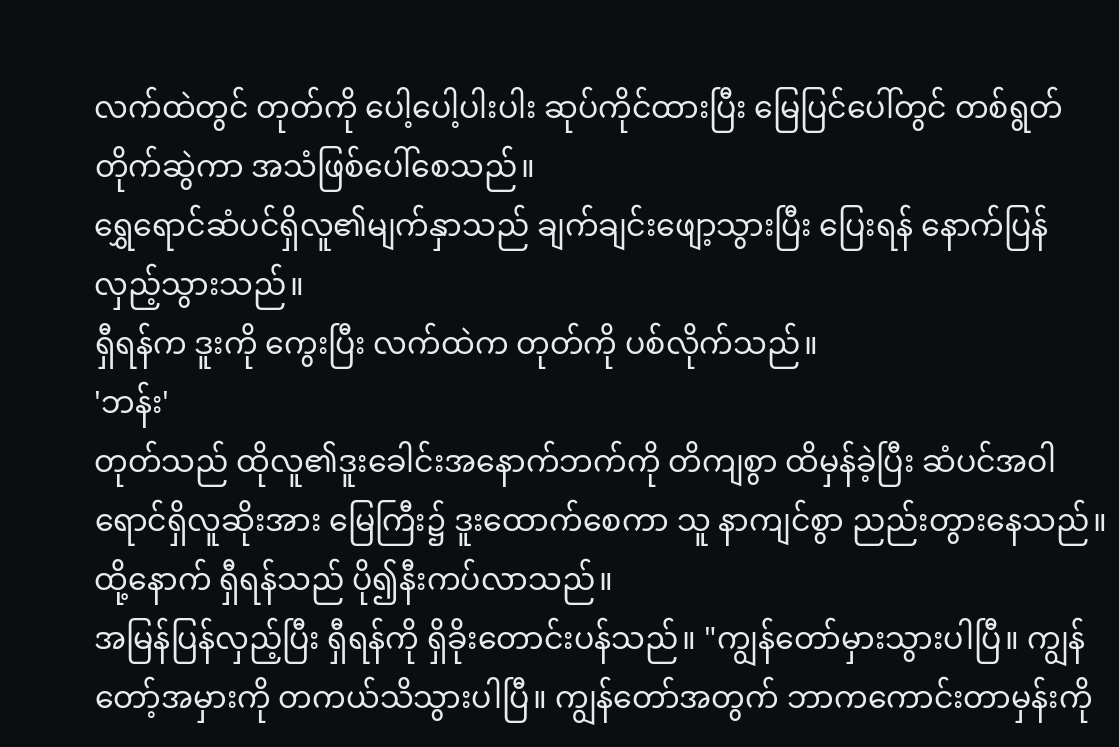လက်ထဲတွင် တုတ်ကို ပေါ့ပေါ့ပါးပါး ဆုပ်ကိုင်ထားပြီး မြေပြင်ပေါ်တွင် တစ်ရွတ်တိုက်ဆွဲကာ အသံဖြစ်ပေါ်စေသည်။
ရွှေရောင်ဆံပင်ရှိလူ၏မျက်နှာသည် ချက်ချင်းဖျော့သွားပြီး ပြေးရန် နောက်ပြန်လှည့်သွားသည်။
ရှီရန်က ဒူးကို ကွေးပြီး လက်ထဲက တုတ်ကို ပစ်လိုက်သည်။
'ဘန်း'
တုတ်သည် ထိုလူ၏ဒူးခေါင်းအနောက်ဘက်ကို တိကျစွာ ထိမှန်ခဲ့ပြီး ဆံပင်အဝါရောင်ရှိလူဆိုးအား မြေကြီး၌ ဒူးထောက်စေကာ သူ နာကျင်စွာ ညည်းတွားနေသည်။
ထို့နောက် ရှီရန်သည် ပို၍နီးကပ်လာသည်။
အမြန်ပြန်လှည့်ပြီး ရှီရန်ကို ရှိခိုးတောင်းပန်သည်။ "ကျွန်တော်မှားသွားပါပြီ။ ကျွန်တော့်အမှားကို တကယ်သိသွားပါပြီ။ ကျွန်တော်အတွက် ဘာကကောင်းတာမှန်းကို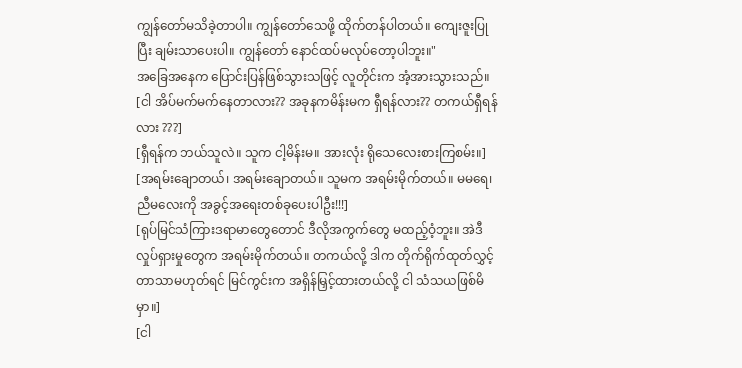ကျွန်တော်မသိခဲ့တာပါ။ ကျွန်တော်သေဖို့ ထိုက်တန်ပါတယ်။ ကျေးဇူးပြုပြီး ချမ်းသာပေးပါ။ ကျွန်တော် နောင်ထပ်မလုပ်တော့ပါဘူး။"
အခြေအနေက ပြောင်းပြန်ဖြစ်သွားသဖြင့် လူတိုင်းက အံ့အားသွားသည်။
[ငါ အိပ်မက်မက်နေတာလား?? အခုနကမိန်းမက ရှီရန်လား?? တကယ်ရှီရန်လား ???]
[ရှီရန်က ဘယ်သူလဲ။ သူက ငါ့မိန်းမ။ အားလုံး ရိုသေလေးစားကြစမ်း။]
[အရမ်းချောတယ်၊ အရမ်းချောတယ်။ သူမက အရမ်းမိုက်တယ်။ မမရေ၊ ညီမလေးကို အခွင့်အရေးတစ်ခုပေးပါဦး!!!]
[ရုပ်မြင်သံကြားဒရာမာတွေတောင် ဒီလိုအကွက်တွေ မထည့်ဝံ့ဘူး။ အဲဒီလှုပ်ရှားမှုတွေက အရမ်းမိုက်တယ်။ တကယ်လို့ ဒါက တိုက်ရိုက်ထုတ်လွှင့်တာသာမဟုတ်ရင် မြင်ကွင်းက အရှိန်မြှင့်ထားတယ်လို့ ငါ သံသယဖြစ်မိမှာ။]
[ငါ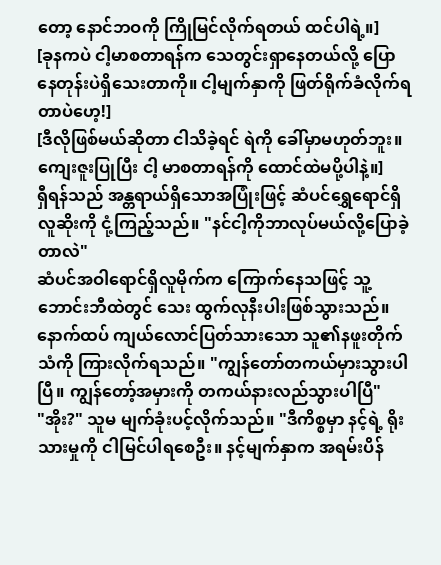တော့ နောင်ဘဝကို ကြိုမြင်လိုက်ရတယ် ထင်ပါရဲ့။]
[ခုနကပဲ ငါ့မာစတာရန်က သေတွင်းရှာနေတယ်လို့ ပြောနေတုန်းပဲရှိသေးတာကို။ ငါ့မျက်နှာကို ဖြတ်ရိုက်ခံလိုက်ရတာပဲဟေ့!]
[ဒီလိုဖြစ်မယ်ဆိုတာ ငါသိခဲ့ရင် ရဲကို ခေါ်မှာမဟုတ်ဘူး။ ကျေးဇူးပြုပြီး ငါ့ မာစတာရန်ကို ထောင်ထဲမပို့ပါနဲ့။]
ရှီရန်သည် အန္တရာယ်ရှိသောအပြုံးဖြင့် ဆံပင်ရွှေရောင်ရှိလူဆိုးကို ငုံ့ကြည့်သည်။ "နင်ငါ့ကိုဘာလုပ်မယ်လို့ပြောခဲ့တာလဲ"
ဆံပင်အဝါရောင်ရှိလူမိုက်က ကြောက်နေသဖြင့် သူ့ဘောင်းဘီထဲတွင် သေး ထွက်လုနီးပါးဖြစ်သွားသည်။ နောက်ထပ် ကျယ်လောင်ပြတ်သားသော သူ၏နဖူးတိုက်သံကို ကြားလိုက်ရသည်။ "ကျွန်တော်တကယ်မှားသွားပါပြီ။ ကျွန်တော့်အမှားကို တကယ်နားလည်သွားပါပြီ"
"အိုး?" သူမ မျက်ခုံးပင့်လိုက်သည်။ "ဒီကိစ္စမှာ နင့်ရဲ့ ရိုးသားမှုကို ငါမြင်ပါရစေဦး။ နင့်မျက်နှာက အရမ်းပိန်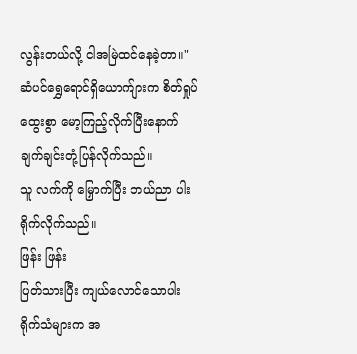လွန်းတယ်လို့ ငါအမြဲထင်နေခဲ့တာ။"
ဆံပင်ရွှေရောင်ရှိယောက်ျားက စိတ်ရှုပ်ထွေးစွာ မော့ကြည့်လိုက်ပြီးနောက် ချက်ချင်းတုံ့ပြန်လိုက်သည်။
သူ လက်ကို မြှောက်ပြီး ဘယ်ညာ ပါးရိုက်လိုက်သည်။
ဖြန်း ဖြန်း
ပြတ်သားပြီး ကျယ်လောင်သောပါးရိုက်သံများက အ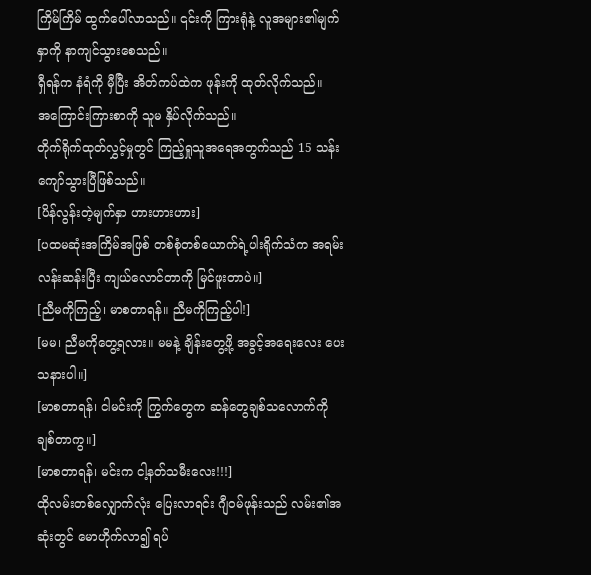ကြိမ်ကြိမ် ထွက်ပေါ်လာသည်။ ၎င်းကို ကြားရုံနဲ့ လူအများ၏မျက်နှာကို နာကျင်သွားစေသည်။
ရှီရန်က နံရံကို မှီပြီး အိတ်ကပ်ထဲက ဖုန်းကို ထုတ်လိုက်သည်။
အကြောင်းကြားစာကို သူမ နှိပ်လိုက်သည်။
တိုက်ရိုက်ထုတ်လွှင့်မှုတွင် ကြည့်ရှုသူအရေအတွက်သည် 15 သန်းကျော်သွားပြီဖြစ်သည်။
[ပိန်လွန်းတဲ့မျက်နှာ ဟားဟားဟား]
[ပထမဆုံးအကြိမ်အဖြစ် တစ်စုံတစ်ယောက်ရဲ့ပါးရိုက်သံက အရမ်းလန်းဆန်းပြီး ကျယ်လောင်တာကို မြင်ဖူးတာပဲ။]
[ညီမကိုကြည့်၊ မာစတာရန်။ ညီမကိုကြည့်ပါ!]
[မမ၊ ညီမကိုတွေ့ရလား။ မမနဲ့ ချိန်းတွေ့ဖို့ အခွင့်အရေးလေး ပေးသနားပါ။]
[မာစတာရန်၊ ငါမင်းကို ကြွက်တွေက ဆန်တွေချစ်သလောက်ကို ချစ်တာကွ။]
[မာစတာရန်၊ မင်းက ငါ့နတ်သမီးလေး!!!]
ထိုလမ်းတစ်လျှောက်လုံး ပြေးလာရင်း ဂျီဝမ်ဖုန်းသည် လမ်း၏အဆုံးတွင် မောဟိုက်လာ၍ ရပ်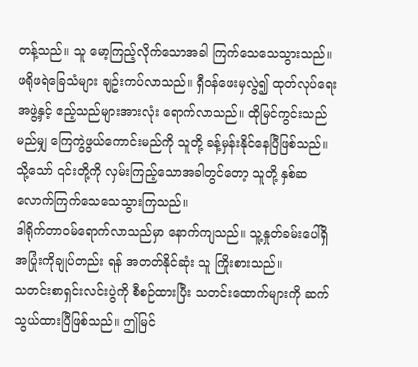တန့်သည်။ သူ မော့ကြည့်လိုက်သောအခါ ကြက်သေသေသွားသည်။
ဖရိုဖရဲခြေသံများ ချဥ်းကပ်လာသည်။ ရှီဝန်ဖေးမှလွဲ၍ ထုတ်လုပ်ရေးအဖွဲ့နှင့် ဧည့်သည်များအားလုံး ရောက်လာသည်။ ထိုမြင်ကွင်းသည် မည်မျှ ကြေကွဲဖွယ်ကောင်းမည်ကို သူတို့ ခန့်မှန်းနိုင်နေပြီဖြစ်သည်။
သို့သော် ၎င်းတို့ကို လှမ်းကြည့်သောအခါတွင်တော့ သူတို့ နှစ်ဆလောက်ကြက်သေသေသွားကြသည်။
ဒါရိုက်တာဝမ်ရောက်လာသည်မှာ နောက်ကျသည်။ သူ့နှုတ်ခမ်းပေါ်ရှိ အပြုံးကိုချုပ်တည်း ရန် အတတ်နိုင်ဆုံး သူ ကြိုးစားသည်။
သတင်းစာရှင်းလင်းပွဲကို စီစဉ်ထားပြီး သတင်းထောက်များကို ဆက်သွယ်ထားပြီဖြစ်သည်။ ဤမြင်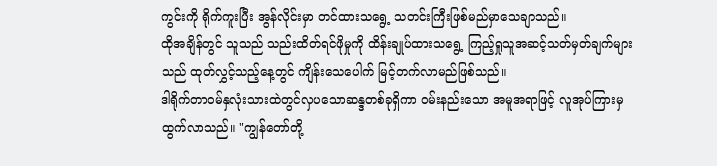ကွင်းကို ရိုက်ကူးပြီး အွန်လိုင်းမှာ တင်ထားသရွေ့ သတင်းကြီးဖြစ်မည်မှာသေချာသည်။
ထိုအချိန်တွင် သူသည် သည်းထိတ်ရင်ဖိုမှုကို ထိန်းချုပ်ထားသရွေ့ ကြည့်ရှုသူအဆင့်သတ်မှတ်ချက်များသည် ထုတ်လွှင့်သည့်နေ့တွင် ကျိန်းသေပေါက် မြင့်တက်လာမည်ဖြစ်သည်။
ဒါရိုက်တာဝမ်နှလုံးသားထဲတွင်လှပသောဆန္ဒတစ်ခုရှိကာ ဝမ်းနည်းသော အမူအရာဖြင့် လူအုပ်ကြားမှ ထွက်လာသည်။ "ကျွန်တော်တို့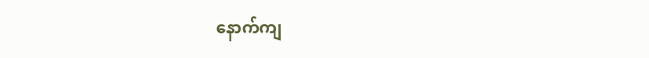နောက်ကျ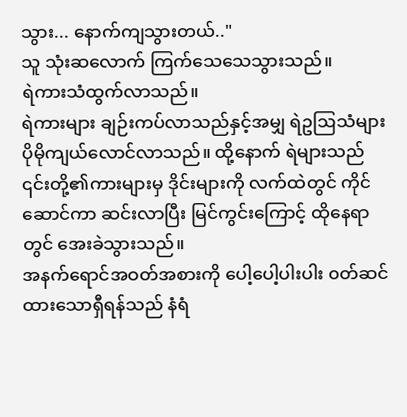သွား... နောက်ကျသွားတယ်.."
သူ သုံးဆလောက် ကြက်သေသေသွားသည်။
ရဲကားသံထွက်လာသည်။
ရဲကားများ ချဉ်းကပ်လာသည်နှင့်အမျှ ရဲဥဩသံများ ပိုမိုကျယ်လောင်လာသည်။ ထို့နောက် ရဲများသည် ၎င်းတို့၏ကားများမှ ဒိုင်းများကို လက်ထဲတွင် ကိုင်ဆောင်ကာ ဆင်းလာပြီး မြင်ကွင်းကြောင့် ထိုနေရာတွင် အေးခဲသွားသည်။
အနက်ရောင်အဝတ်အစားကို ပေါ့ပေါ့ပါးပါး ၀တ်ဆင်ထားသောရှီရန်သည် နံရံ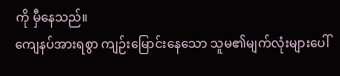ကို မှီနေသည်။
ကျေနပ်အားရစွာ ကျဉ်းမြောင်းနေသော သူမ၏မျက်လုံးများပေါ်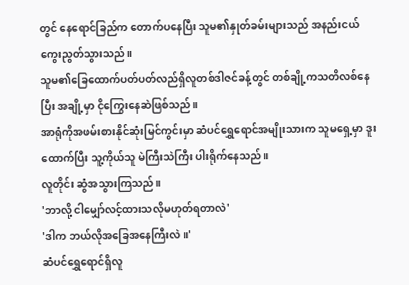တွင် နေရောင်ခြည်က တောက်ပနေပြီး သူမ၏နှုတ်ခမ်းများသည် အနည်းငယ် ကွေးညွတ်သွားသည်။
သူမ၏ခြေထောက်ပတ်ပတ်လည်ရှိလူတစ်ဒါဇင်ခန့်တွင် တစ်ချို့ကသတိလစ်နေပြီး အချို့မှာ ငိုကြွေးနေဆဲဖြစ်သည်။
အာရုံကိုအဖမ်းစားနိုင်ဆုံးမြင်ကွင်းမှာ ဆံပင်ရွှေရောင်အမျိုးသားက သူမရှေ့မှာ ဒူးထောက်ပြီး သူ့ကိုယ်သူ မဲကြီးသဲကြီး ပါးရိုက်နေသည်။
လူတိုင်း ဆွံအသွားကြသည်။
'ဘာလို့ ငါမျှော်လင့်ထားသလိုမဟုတ်ရတာလဲ'
'ဒါက ဘယ်လိုအခြေအနေကြီးလဲ။'
ဆံပင်ရွှေရောင်ရှိလူ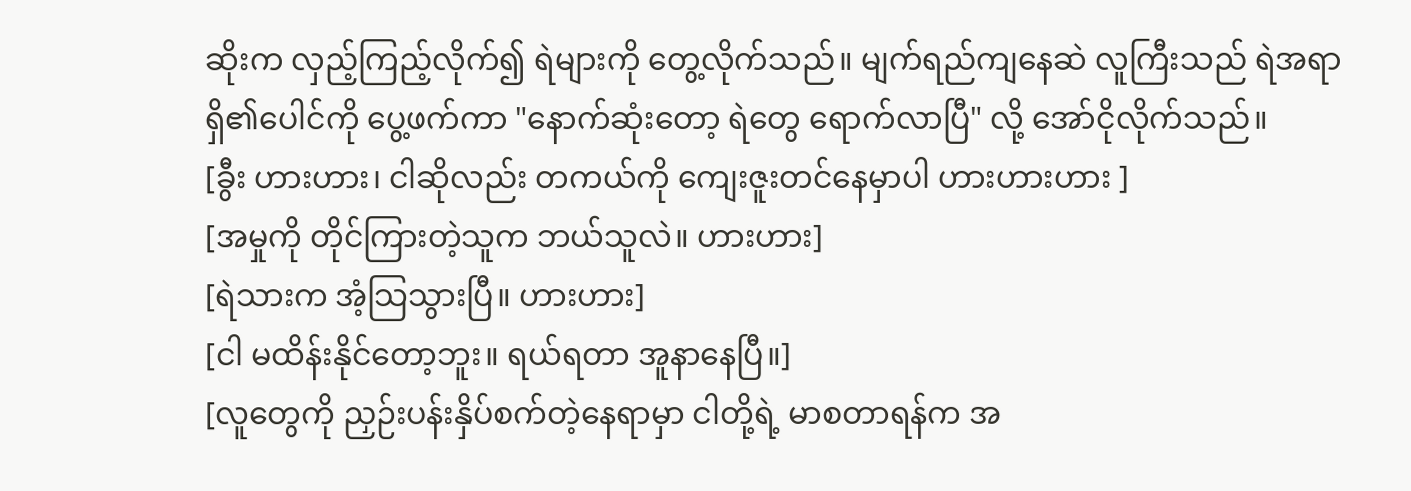ဆိုးက လှည့်ကြည့်လိုက်၍ ရဲများကို တွေ့လိုက်သည်။ မျက်ရည်ကျနေဆဲ လူကြီးသည် ရဲအရာရှိ၏ပေါင်ကို ပွေ့ဖက်ကာ "နောက်ဆုံးတော့ ရဲတွေ ရောက်လာပြီ" လို့ အော်ငိုလိုက်သည်။
[ခွီး ဟားဟား၊ ငါဆိုလည်း တကယ်ကို ကျေးဇူးတင်နေမှာပါ ဟားဟားဟား ]
[အမှုကို တိုင်ကြားတဲ့သူက ဘယ်သူလဲ။ ဟားဟား]
[ရဲသားက အံ့သြသွားပြီ။ ဟားဟား]
[ငါ မထိန်းနိုင်တော့ဘူး။ ရယ်ရတာ အူနာနေပြီ။]
[လူတွေကို ညှဉ်းပန်းနှိပ်စက်တဲ့နေရာမှာ ငါတို့ရဲ့ မာစတာရန်က အ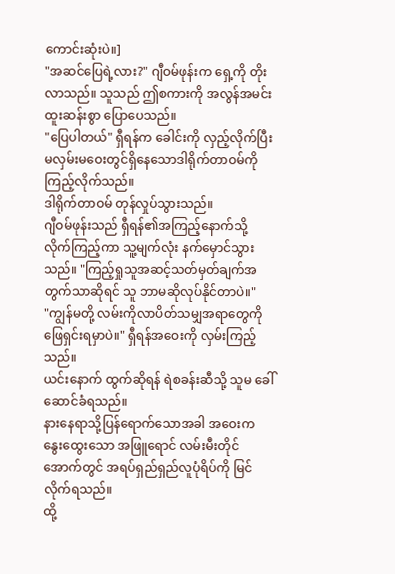ကောင်းဆုံးပဲ။]
"အဆင်ပြေရဲ့လား?" ဂျီဝမ်ဖုန်းက ရှေ့ကို တိုးလာသည်။ သူသည် ဤစကားကို အလွန်အမင်း ထူးဆန်းစွာ ပြောပေသည်။
"ပြေပါတယ်" ရှီရန်က ခေါင်းကို လှည့်လိုက်ပြီး မလှမ်းမဝေးတွင်ရှိနေသောဒါရိုက်တာဝမ်ကို ကြည့်လိုက်သည်။
ဒါရိုက်တာဝမ် တုန်လှုပ်သွားသည်။
ဂျီဝမ်ဖုန်းသည် ရှီရန်၏အကြည့်နောက်သို့ လိုက်ကြည့်ကာ သူ့မျက်လုံး နက်မှောင်သွားသည်။ "ကြည့်ရှုသူအဆင့်သတ်မှတ်ချက်အတွက်သာဆိုရင် သူ ဘာမဆိုလုပ်နိုင်တာပဲ။"
"ကျွန်မတို့ လမ်းကိုလာပိတ်သမျှအရာတွေကို ဖြေရှင်းရမှာပဲ။" ရှီရန်အဝေးကို လှမ်းကြည့်သည်။
ယင်းနောက် ထွက်ဆိုရန် ရဲစခန်းဆီသို့ သူမ ခေါ်ဆောင်ခံရသည်။
နားနေရာသို့ပြန်ရောက်သောအခါ အဝေးက နွေးထွေးသော အဖြူရောင် လမ်းမီးတိုင်အောက်တွင် အရပ်ရှည်ရှည်လူပုံရိပ်ကို မြင်လိုက်ရသည်။
ထို့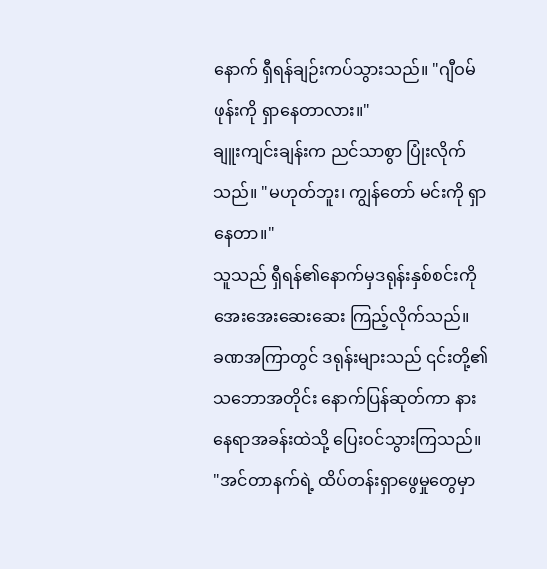နောက် ရှီရန်ချဉ်းကပ်သွားသည်။ "ဂျီဝမ်ဖုန်းကို ရှာနေတာလား။"
ချူးကျင်းချန်းက ညင်သာစွာ ပြုံးလိုက်သည်။ "မဟုတ်ဘူး၊ ကျွန်တော် မင်းကို ရှာနေတာ။"
သူသည် ရှီရန်၏နောက်မှဒရုန်းနှစ်စင်းကို အေးအေးဆေးဆေး ကြည့်လိုက်သည်။
ခဏအကြာတွင် ဒရုန်းများသည် ၎င်းတို့၏သဘောအတိုင်း နောက်ပြန်ဆုတ်ကာ နားနေရာအခန်းထဲသို့ ပြေးဝင်သွားကြသည်။
"အင်တာနက်ရဲ့ ထိပ်တန်းရှာဖွေမှုတွေမှာ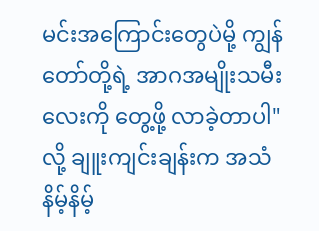မင်းအကြောင်းတွေပဲမို့ ကျွန်တော်တို့ရဲ့ အာဂအမျိုးသမီးလေးကို တွေ့ဖို့ လာခဲ့တာပါ" လို့ ချူးကျင်းချန်းက အသံနိမ့်နိမ့်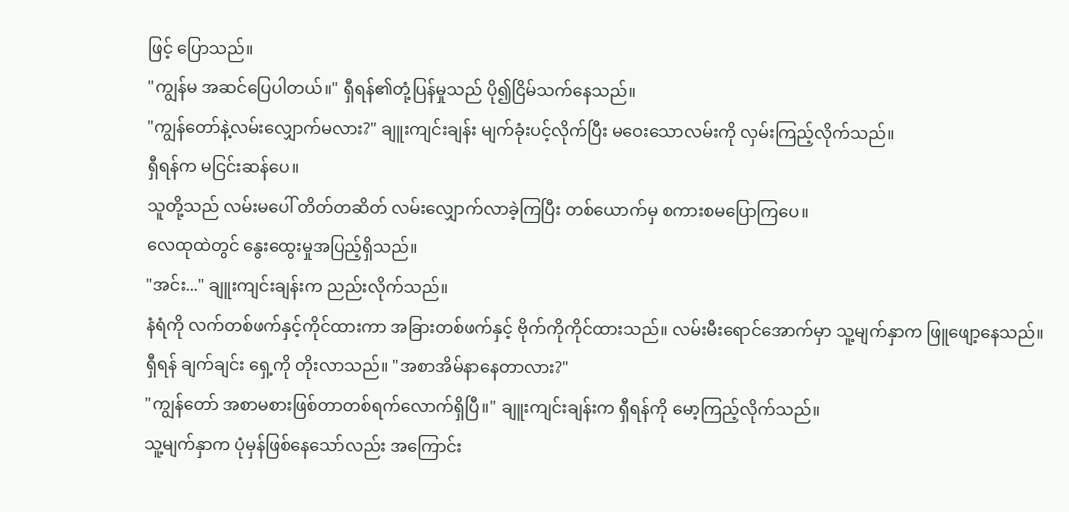ဖြင့် ပြောသည်။
"ကျွန်မ အဆင်ပြေပါတယ်။" ရှီရန်၏တုံ့ပြန်မှုသည် ပို၍ငြိမ်သက်နေသည်။
"ကျွန်တော်နဲ့လမ်းလျှောက်မလား?" ချူးကျင်းချန်း မျက်ခုံးပင့်လိုက်ပြီး မဝေးသောလမ်းကို လှမ်းကြည့်လိုက်သည်။
ရှီရန်က မငြင်းဆန်ပေ။
သူတို့သည် လမ်းမပေါ် တိတ်တဆိတ် လမ်းလျှောက်လာခဲ့ကြပြီး တစ်ယောက်မှ စကားစမပြောကြပေ။
လေထုထဲတွင် နွေးထွေးမှုအပြည့်ရှိသည်။
"အင်း..." ချူးကျင်းချန်းက ညည်းလိုက်သည်။
နံရံကို လက်တစ်ဖက်နှင့်ကိုင်ထားကာ အခြားတစ်ဖက်နှင့် ဗိုက်ကိုကိုင်ထားသည်။ လမ်းမီးရောင်အောက်မှာ သူ့မျက်နှာက ဖြူဖျော့နေသည်။
ရှီရန် ချက်ချင်း ရှေ့ကို တိုးလာသည်။ "အစာအိမ်နာနေတာလား?"
"ကျွန်တော် အစာမစားဖြစ်တာတစ်ရက်လောက်ရှိပြီ။" ချူးကျင်းချန်းက ရှီရန်ကို မော့ကြည့်လိုက်သည်။
သူ့မျက်နှာက ပုံမှန်ဖြစ်နေသော်လည်း အကြောင်း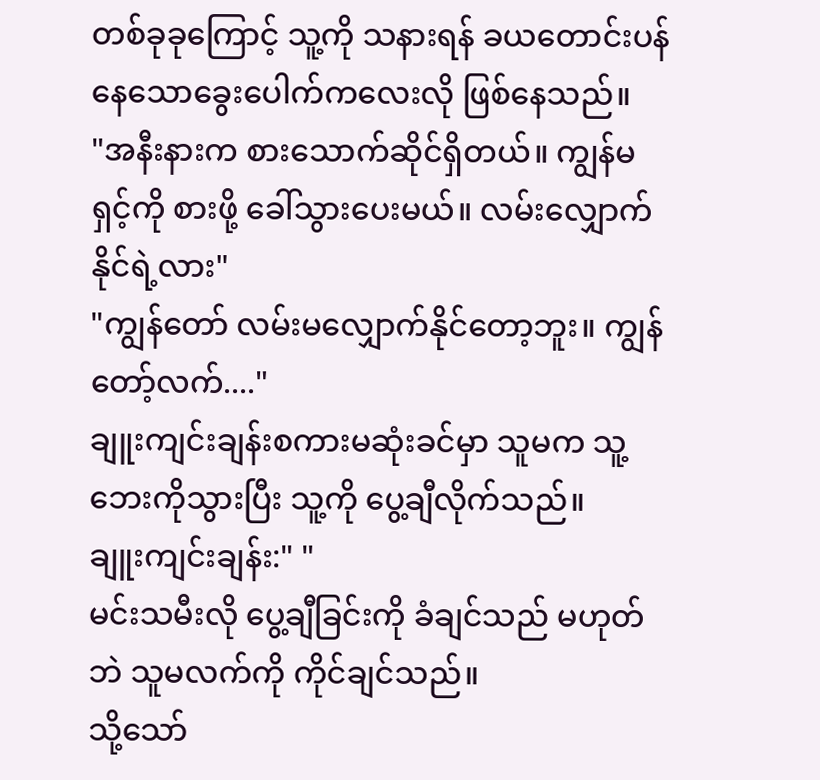တစ်ခုခုကြောင့် သူ့ကို သနားရန် ခယတောင်းပန်နေသောခွေးပေါက်ကလေးလို ဖြစ်နေသည်။
"အနီးနားက စားသောက်ဆိုင်ရှိတယ်။ ကျွန်မ ရှင့်ကို စားဖို့ ခေါ်သွားပေးမယ်။ လမ်းလျှောက်နိုင်ရဲ့လား"
"ကျွန်တော် လမ်းမလျှောက်နိုင်တော့ဘူး။ ကျွန်တော့်လက်...."
ချူးကျင်းချန်းစကားမဆုံးခင်မှာ သူမက သူ့ဘေးကိုသွားပြီး သူ့ကို ပွေ့ချီလိုက်သည်။
ချူးကျင်းချန်း:" "
မင်းသမီးလို ပွေ့ချီခြင်းကို ခံချင်သည် မဟုတ်ဘဲ သူမလက်ကို ကိုင်ချင်သည်။
သို့သော်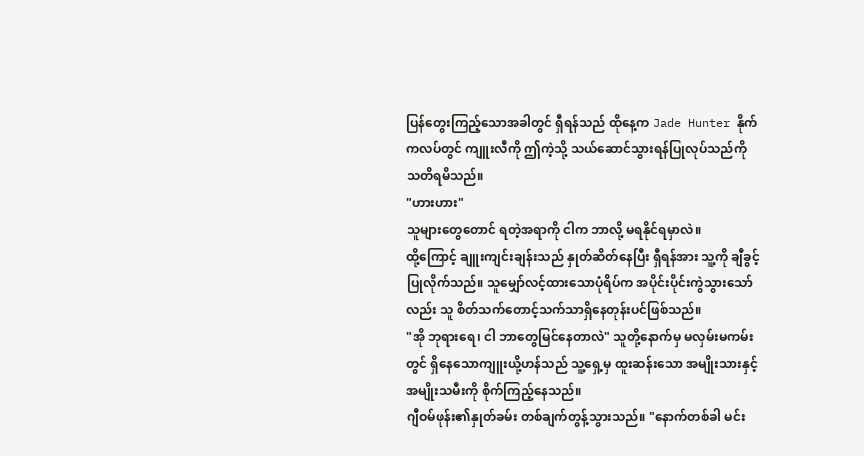ပြန်တွေးကြည့်သောအခါတွင် ရှီရန်သည် ထိုနေ့က Jade Hunter နိုက်ကလပ်တွင် ကျူးလီကို ဤကဲ့သို့ သယ်ဆောင်သွားရန်ပြုလုပ်သည်ကို သတိရမိသည်။
"ဟားဟား"
သူများတွေတောင် ရတဲ့အရာကို ငါက ဘာလို့ မရနိုင်ရမှာလဲ။
ထို့ကြောင့် ချူးကျင်းချန်းသည် နှုတ်ဆိတ်နေပြီး ရှီရန်အား သူ့ကို ချီခွင့် ပြုလိုက်သည်။ သူမျှော်လင့်ထားသောပုံရိပ်က အပိုင်းပိုင်းကွဲသွားသော်လည်း သူ စိတ်သက်တောင့်သက်သာရှိနေတုန်းပင်ဖြစ်သည်။
"အို ဘုရားရေ၊ ငါ ဘာတွေမြင်နေတာလဲ" သူတို့နောက်မှ မလှမ်းမကမ်းတွင် ရှိနေသောကျူးယို့ဟန်သည် သူ့ရှေ့မှ ထူးဆန်းသော အမျိုးသားနှင့် အမျိုးသမီးကို စိုက်ကြည့်နေသည်။
ဂျီဝမ်ဖုန်း၏နှုတ်ခမ်း တစ်ချက်တွန့်သွားသည်။ "နောက်တစ်ခါ မင်း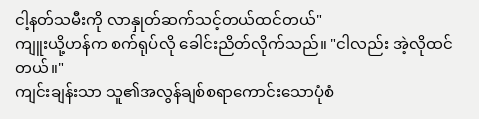ငါ့နတ်သမီးကို လာနှုတ်ဆက်သင့်တယ်ထင်တယ်"
ကျူးယို့ဟန်က စက်ရုပ်လို ခေါင်းညိတ်လိုက်သည်။ "ငါလည်း အဲ့လိုထင်တယ်။"
ကျင်းချန်းသာ သူ၏အလွန်ချစ်စရာကောင်းသောပုံစံ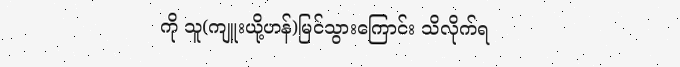ကို သူ(ကျူးယို့ဟန်)မြင်သွားကြောင်း သိလိုက်ရ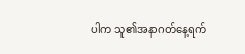ပါက သူ၏အနာဂတ်နေ့ရက်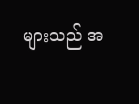များသည် အ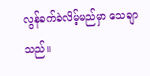လွန်ခက်ခဲလိမ့်မည်မှာ သေချာသည်။